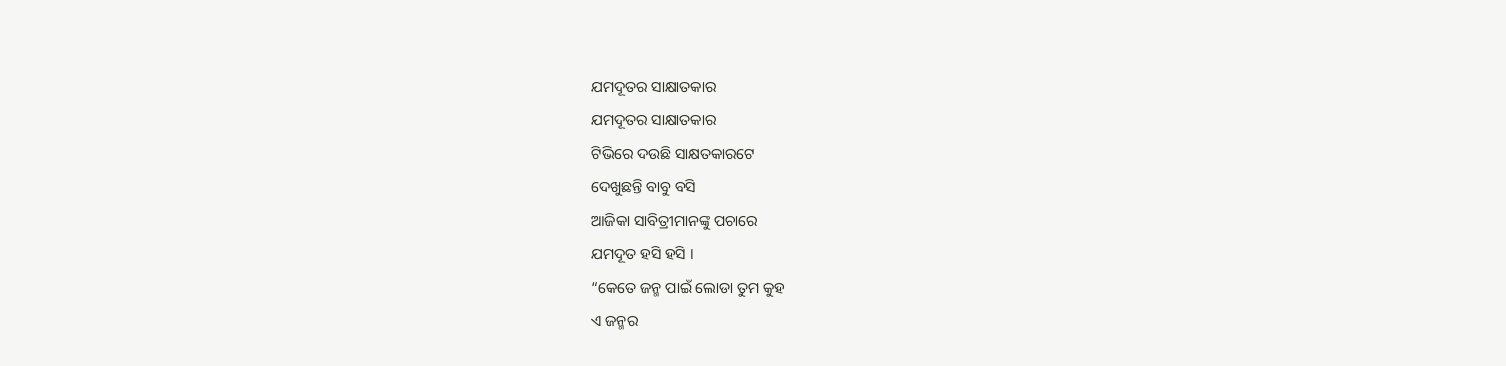ଯମଦୂତର ସାକ୍ଷାତକାର
ଯମଦୂତର ସାକ୍ଷାତକାର
ଟିଭିରେ ଦଉଛି ସାକ୍ଷତକାରଟେ
ଦେଖୁଛନ୍ତି ବାବୁ ବସି
ଆଜିକା ସାବିତ୍ରୀମାନଙ୍କୁ ପଚାରେ
ଯମଦୂତ ହସି ହସି ।
“କେତେ ଜନ୍ମ ପାଇଁ ଲୋଡା ତୁମ କୁହ
ଏ ଜନ୍ମର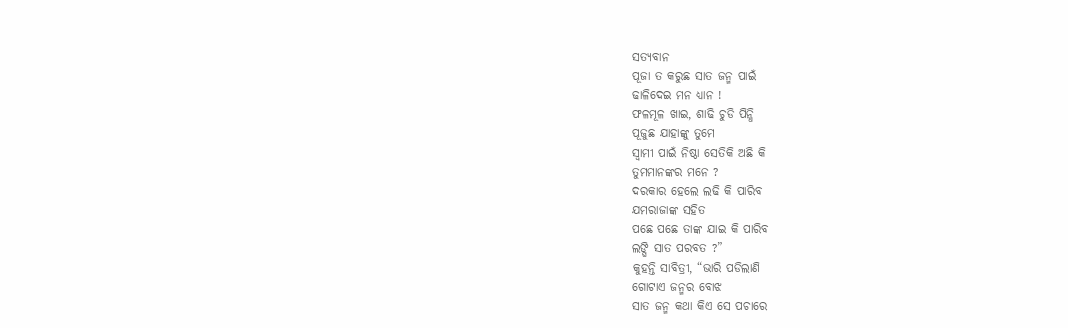ସତ୍ୟବାନ
ପୂଜା ତ କରୁଛ ସାତ ଜନ୍ମ ପାଇଁ
ଢାଳିଦେଇ ମନ ଧ୍ୟାନ !
ଫଳମୂଳ ଖାଇ, ଶାଢି ଚୁଡି ପିନ୍ଧି
ପୂଜୁଛ ଯାହାଙ୍କୁ ତୁମେ
ସ୍ୱାମୀ ପାଇଁ ନିଷ୍ଠା ସେତିକି ଅଛି କି
ତୁମମାନଙ୍କର ମନେ ?
ଦରକାର ହେଲେ ଲଢି କି ପାରିବ
ଯମରାଜାଙ୍କ ସହିତ
ପଛେ ପଛେ ତାଙ୍କ ଯାଇ କି ପାରିବ
ଲଙ୍ଘି ସାତ ପରବତ ?”
କୁହନ୍ତି ସାବିତ୍ରୀ, “ଭାରି ପଡିଲାଣି
ଗୋଟାଏ ଜନ୍ମର ବୋଝ
ସାତ ଜନ୍ମ କଥା କିଏ ସେ ପଚାରେ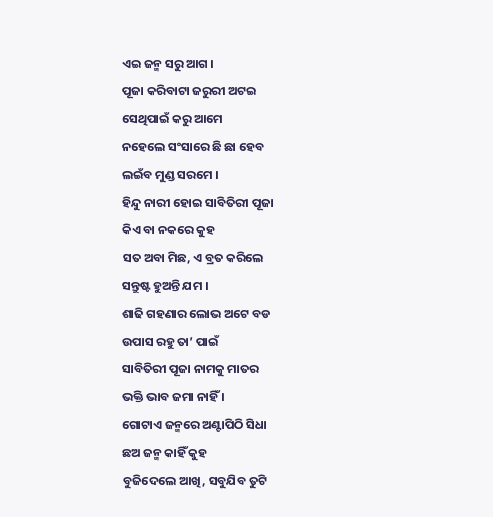ଏଇ ଜନ୍ମ ସରୁ ଆଗ ।
ପୂଜା କରିବାଟା ଜରୁରୀ ଅଟଇ
ସେଥିପାଇଁ କରୁ ଆମେ
ନହେଲେ ସଂସାରେ ଛି ଛା ହେବ
ଲଇଁବ ମୁଣ୍ଡ ସରମେ ।
ହିନ୍ଦୁ ନାରୀ ହୋଇ ସାବିତିରୀ ପୂଜା
କିଏ ବା ନକରେ କୁହ
ସତ ଅବା ମିଛ, ଏ ବ୍ରତ କରିଲେ
ସନ୍ତୁଷ୍ଟ ହୁଅନ୍ତି ଯମ ।
ଶାଢି ଗହଣାର ଲୋଭ ଅଟେ ବଡ
ଉପାସ ରହୁ ତା’ ପାଇଁ
ସାବିତିରୀ ପୂଜା ନାମକୁ ମାତର
ଭକ୍ତି ଭାବ ଜମା ନାହିଁ ।
ଗୋଟାଏ ଜନ୍ମରେ ଅଣ୍ଟାପିଠି ସିଧା
ଛଅ ଜନ୍ମ କାହିଁ କୁହ
ବୁଜିଦେଲେ ଆଖି, ସବୁଯିବ ତୁଟି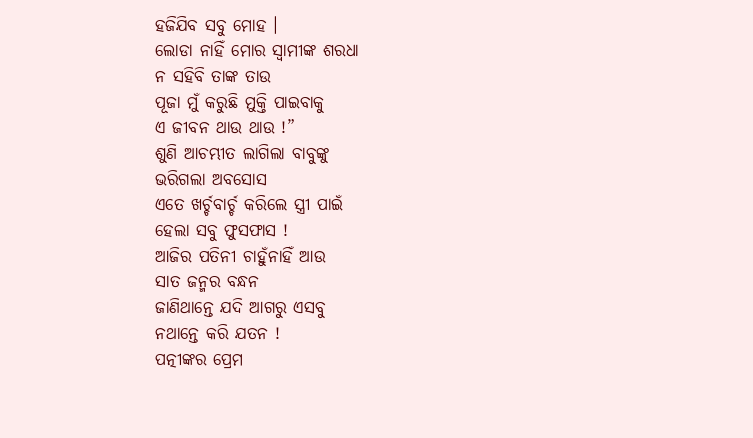ହଜିଯିବ ସବୁ ମୋହ ।
ଲୋଡା ନାହିଁ ମୋର ସ୍ୱାମୀଙ୍କ ଶରଧା
ନ ସହିବି ତାଙ୍କ ତାଉ
ପୂଜା ମୁଁ କରୁଛି ମୁକ୍ତି ପାଇବାକୁ
ଏ ଜୀବନ ଥାଉ ଥାଉ !”
ଶୁଣି ଆଚମ୍ଭୀତ ଲାଗିଲା ବାବୁଙ୍କୁ
ଭରିଗଲା ଅବସୋସ
ଏତେ ଖର୍ଚ୍ଚବାର୍ଚ୍ଚ କରିଲେ ସ୍ତ୍ରୀ ପାଇଁ
ହେଲା ସବୁ ଫୁସଫାସ !
ଆଜିର ପତିନୀ ଚାହୁଁନାହିଁ ଆଉ
ସାତ ଜନ୍ମର ବନ୍ଧନ
ଜାଣିଥାନ୍ତେ ଯଦି ଆଗରୁ ଏସବୁ
ନଥାନ୍ତେ କରି ଯତନ !
ପତ୍ନୀଙ୍କର ପ୍ରେମ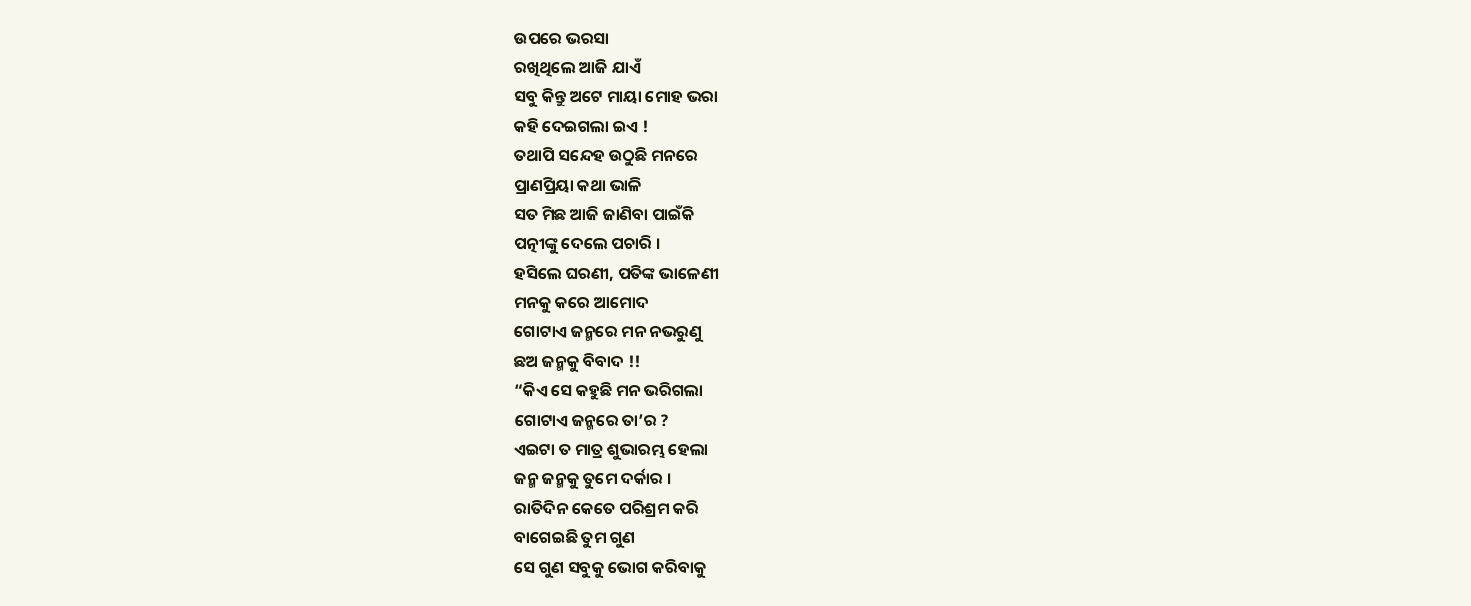ଉପରେ ଭରସା
ରଖିଥିଲେ ଆଜି ଯାଏଁ
ସବୁ କିନ୍ତୁ ଅଟେ ମାୟା ମୋହ ଭରା
କହି ଦେଇଗଲା ଇଏ !
ତଥାପି ସନ୍ଦେହ ଉଠୁଛି ମନରେ
ପ୍ରାଣପ୍ରିୟା କଥା ଭାଳି
ସତ ମିଛ ଆଜି ଜାଣିବା ପାଇଁକି
ପତ୍ନୀଙ୍କୁ ଦେଲେ ପଚାରି ।
ହସିଲେ ଘରଣୀ, ପତିଙ୍କ ଭାଳେଣୀ
ମନକୁ କରେ ଆମୋଦ
ଗୋଟାଏ ଜନ୍ମରେ ମନ ନଭରୁଣୁ
ଛଅ ଜନ୍ମକୁ ବିବାଦ !!
“କିଏ ସେ କହୁଛି ମନ ଭରିଗଲା
ଗୋଟାଏ ଜନ୍ମରେ ତା’ର ?
ଏଇଟା ତ ମାତ୍ର ଶୁଭାରମ୍ଭ ହେଲା
ଜନ୍ମ ଜନ୍ମକୁ ତୁମେ ଦର୍କାର ।
ରାତିଦିନ କେତେ ପରିଶ୍ରମ କରି
ବାଗେଇଛି ତୁମ ଗୁଣ
ସେ ଗୁଣ ସବୁକୁ ଭୋଗ କରିବାକୁ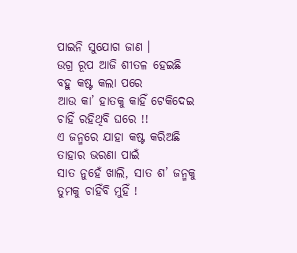ପାଇନି ସୁଯୋଗ ଜାଣ ।
ଉଗ୍ର ରୂପ ଆଜି ଶୀତଳ ହେଇଛି
ବହୁ କଷ୍ଟ କଲା ପରେ
ଆଉ କା’ ହାତକୁ କାହିଁ ଟେକିଦେଇ
ଚାହିଁ ରହିଥିବି ଘରେ !!
ଏ ଜନ୍ମରେ ଯାହା କଷ୍ଟ କରିଅଛି
ତାହାର ଭରଣା ପାଇଁ
ସାତ ନୁହେଁ ଖାଲି, ସାତ ଶ’ ଜନ୍ମକୁ
ତୁମକୁ ଚାହିଁବି ମୁହିଁ !